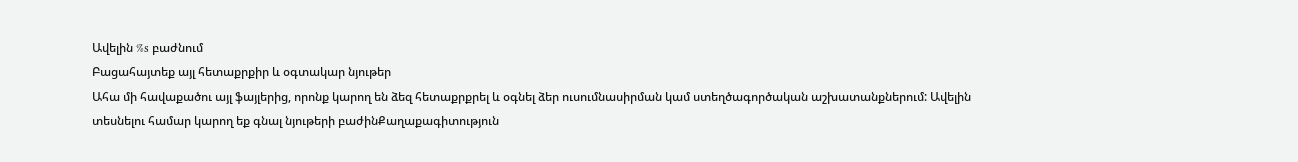Ավելին %s բաժնում
Բացահայտեք այլ հետաքրքիր և օգտակար նյութեր
Ահա մի հավաքածու այլ ֆայլերից, որոնք կարող են ձեզ հետաքրքրել և օգնել ձեր ուսումնասիրման կամ ստեղծագործական աշխատանքներում: Ավելին տեսնելու համար կարող եք գնալ նյութերի բաժինՔաղաքագիտություն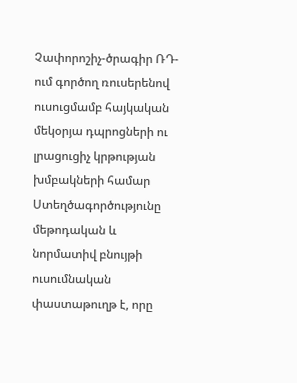Չափորոշիչ-ծրագիր ՌԴ-ում գործող ռուսերենով ուսուցմամբ հայկական մեկօրյա դպրոցների ու լրացուցիչ կրթության խմբակների համար
Ստեղծագործությունը մեթոդական և նորմատիվ բնույթի ուսումնական փաստաթուղթ է, որը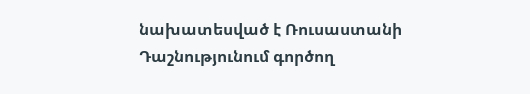նախատեսված է Ռուսաստանի Դաշնությունում գործող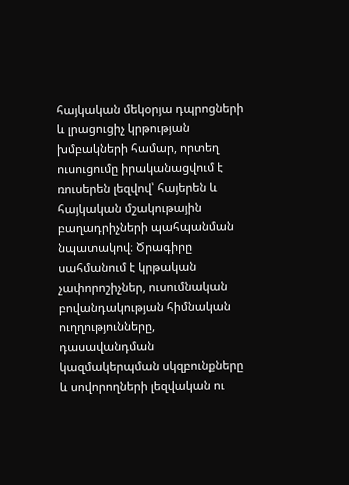հայկական մեկօրյա դպրոցների և լրացուցիչ կրթության խմբակների համար, որտեղ ուսուցումը իրականացվում է ռուսերեն լեզվով՝ հայերեն և հայկական մշակութային բաղադրիչների պահպանման նպատակով։ Ծրագիրը սահմանում է կրթական չափորոշիչներ, ուսումնական բովանդակության հիմնական ուղղությունները, դասավանդման կազմակերպման սկզբունքները և սովորողների լեզվական ու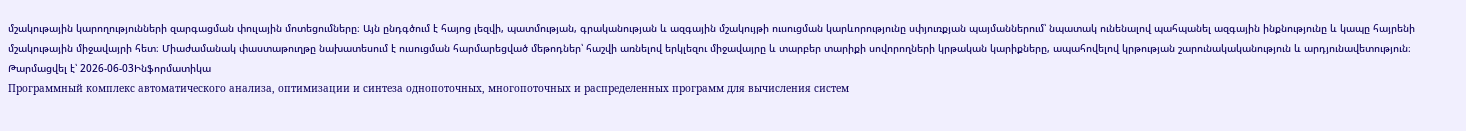մշակութային կարողությունների զարգացման փուլային մոտեցումները։ Այն ընդգծում է հայոց լեզվի, պատմության, գրականության և ազգային մշակույթի ուսուցման կարևորությունը սփյուռքյան պայմաններում՝ նպատակ ունենալով պահպանել ազգային ինքնությունը և կապը հայրենի մշակութային միջավայրի հետ։ Միաժամանակ փաստաթուղթը նախատեսում է ուսուցման հարմարեցված մեթոդներ՝ հաշվի առնելով երկլեզու միջավայրը և տարբեր տարիքի սովորողների կրթական կարիքները, ապահովելով կրթության շարունակականություն և արդյունավետություն։
Թարմացվել է՝ 2026-06-03Ինֆորմատիկա
Программный комплекс автоматического анализа, оптимизации и синтеза однопоточных, многопоточных и распределенных программ для вычисления систем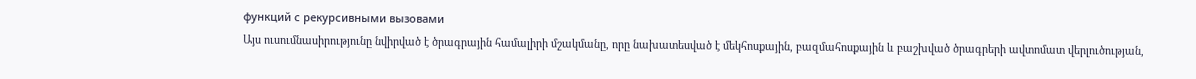функций с рекурсивными вызовами
Այս ուսումնասիրությունը նվիրված է ծրագրային համալիրի մշակմանը, որը նախատեսված է մեկհոսքային, բազմահոսքային և բաշխված ծրագրերի ավտոմատ վերլուծության,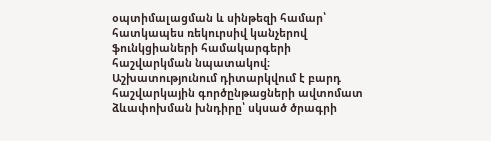օպտիմալացման և սինթեզի համար՝ հատկապես ռեկուրսիվ կանչերով ֆունկցիաների համակարգերի հաշվարկման նպատակով։ Աշխատությունում դիտարկվում է բարդ հաշվարկային գործընթացների ավտոմատ ձևափոխման խնդիրը՝ սկսած ծրագրի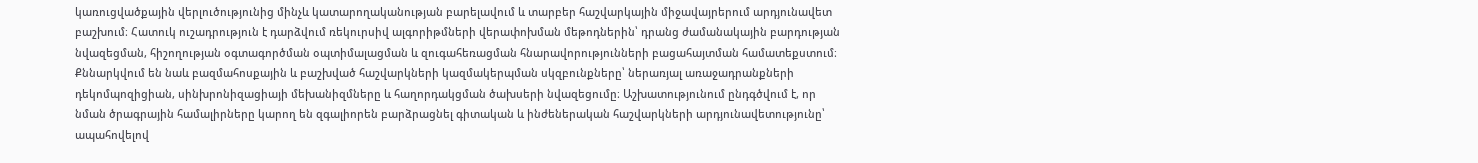կառուցվածքային վերլուծությունից մինչև կատարողականության բարելավում և տարբեր հաշվարկային միջավայրերում արդյունավետ բաշխում։ Հատուկ ուշադրություն է դարձվում ռեկուրսիվ ալգորիթմների վերափոխման մեթոդներին՝ դրանց ժամանակային բարդության նվազեցման, հիշողության օգտագործման օպտիմալացման և զուգահեռացման հնարավորությունների բացահայտման համատեքստում։ Քննարկվում են նաև բազմահոսքային և բաշխված հաշվարկների կազմակերպման սկզբունքները՝ ներառյալ առաջադրանքների դեկոմպոզիցիան, սինխրոնիզացիայի մեխանիզմները և հաղորդակցման ծախսերի նվազեցումը։ Աշխատությունում ընդգծվում է, որ նման ծրագրային համալիրները կարող են զգալիորեն բարձրացնել գիտական և ինժեներական հաշվարկների արդյունավետությունը՝ ապահովելով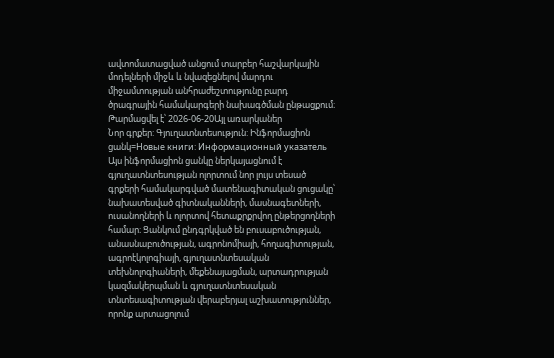ավտոմատացված անցում տարբեր հաշվարկային մոդելների միջև և նվազեցնելով մարդու միջամտության անհրաժեշտությունը բարդ ծրագրային համակարգերի նախագծման ընթացքում։
Թարմացվել է՝ 2026-06-20Այլ առարկաներ
Նոր գրքեր: Գյուղատնտեսություն: Ինֆորմացիոն ցանկ=Новые книги: Информационный указатель
Այս ինֆորմացիոն ցանկը ներկայացնում է գյուղատնտեսության ոլորտում նոր լույս տեսած գրքերի համակարգված մատենագիտական ցուցակը՝ նախատեսված գիտնականների, մասնագետների, ուսանողների և ոլորտով հետաքրքրվող ընթերցողների համար։ Ցանկում ընդգրկված են բուսաբուծության, անասնաբուծության, ագրոնոմիայի, հողագիտության, ագրոէկոլոգիայի, գյուղատնտեսական տեխնոլոգիաների, մեքենայացման, արտադրության կազմակերպման և գյուղատնտեսական տնտեսագիտության վերաբերյալ աշխատություններ, որոնք արտացոլում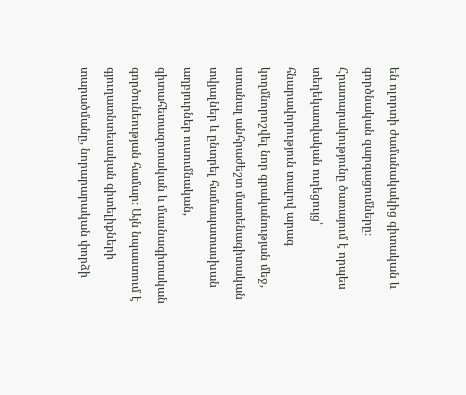են ոլորտի ժամանակակից գիտական և գործնական զարգացումները։ Հրատարակությունը ծառայում է որպես տեղեկատվական ուղեցույց՝ հնարավորություն տալով արագ կողմնորոշվել նոր գրականության մեջ, ստանալ անհրաժեշտ մատենագիտական տվյալներ և ընտրել համապատասխան աղբյուրներ ուսումնական, գիտահետազոտական և մասնագիտական գործունեության համար։ Այն նպաստում է գյուղատնտեսական գիտելիքների տարածմանը, նորարարական փորձի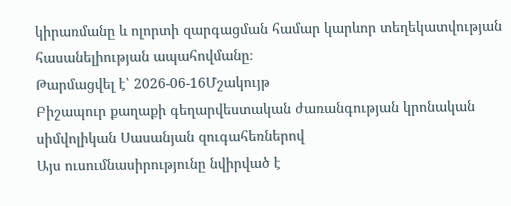կիրառմանը և ոլորտի զարգացման համար կարևոր տեղեկատվության հասանելիության ապահովմանը։
Թարմացվել է՝ 2026-06-16Մշակույթ
Բիշապուր քաղաքի գեղարվեստական ժառանգության կրոնական սիմվոլիկան Սասանյան զուգահեռներով
Այս ուսումնասիրությունը նվիրված է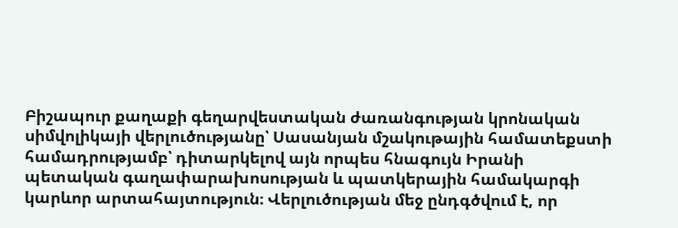Բիշապուր քաղաքի գեղարվեստական ժառանգության կրոնական սիմվոլիկայի վերլուծությանը՝ Սասանյան մշակութային համատեքստի համադրությամբ՝ դիտարկելով այն որպես հնագույն Իրանի պետական գաղափարախոսության և պատկերային համակարգի կարևոր արտահայտություն։ Վերլուծության մեջ ընդգծվում է, որ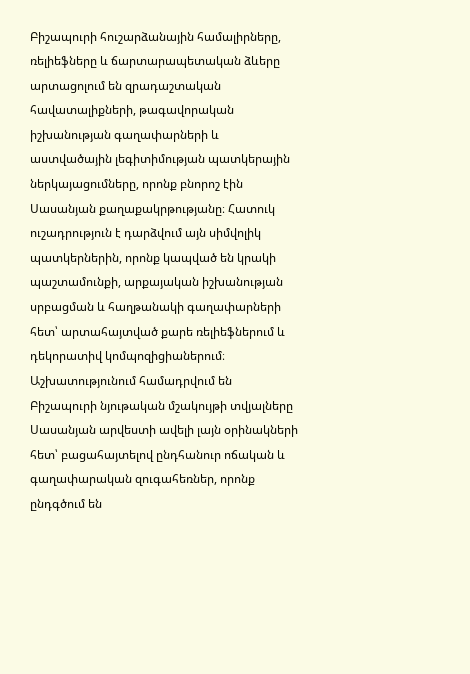Բիշապուրի հուշարձանային համալիրները, ռելիեֆները և ճարտարապետական ձևերը արտացոլում են զրադաշտական հավատալիքների, թագավորական իշխանության գաղափարների և աստվածային լեգիտիմության պատկերային ներկայացումները, որոնք բնորոշ էին Սասանյան քաղաքակրթությանը։ Հատուկ ուշադրություն է դարձվում այն սիմվոլիկ պատկերներին, որոնք կապված են կրակի պաշտամունքի, արքայական իշխանության սրբացման և հաղթանակի գաղափարների հետ՝ արտահայտված քարե ռելիեֆներում և դեկորատիվ կոմպոզիցիաներում։ Աշխատությունում համադրվում են Բիշապուրի նյութական մշակույթի տվյալները Սասանյան արվեստի ավելի լայն օրինակների հետ՝ բացահայտելով ընդհանուր ոճական և գաղափարական զուգահեռներ, որոնք ընդգծում են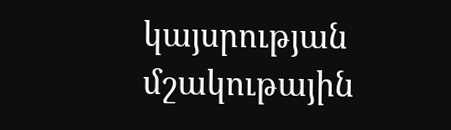կայսրության մշակութային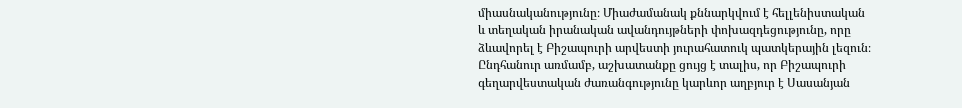միասնականությունը։ Միաժամանակ քննարկվում է հելլենիստական և տեղական իրանական ավանդույթների փոխազդեցությունը, որը ձևավորել է Բիշապուրի արվեստի յուրահատուկ պատկերային լեզուն։ Ընդհանուր առմամբ, աշխատանքը ցույց է տալիս, որ Բիշապուրի գեղարվեստական ժառանգությունը կարևոր աղբյուր է Սասանյան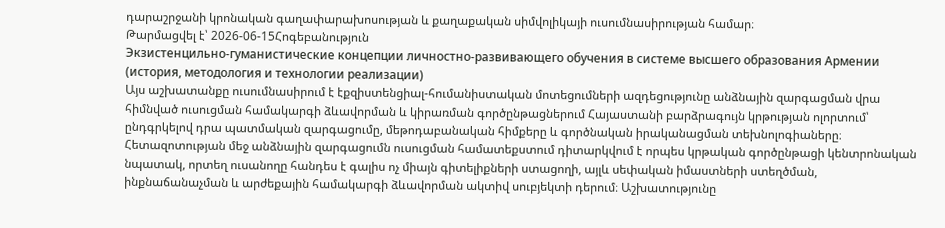դարաշրջանի կրոնական գաղափարախոսության և քաղաքական սիմվոլիկայի ուսումնասիրության համար։
Թարմացվել է՝ 2026-06-15Հոգեբանություն
Экзистенцильно-гуманистические концепции личностно-развивающего обучения в системе высшего образования Армении (история, методология и технологии реализации)
Այս աշխատանքը ուսումնասիրում է էքզիստենցիալ-հումանիստական մոտեցումների ազդեցությունը անձնային զարգացման վրա հիմնված ուսուցման համակարգի ձևավորման և կիրառման գործընթացներում Հայաստանի բարձրագույն կրթության ոլորտում՝ ընդգրկելով դրա պատմական զարգացումը, մեթոդաբանական հիմքերը և գործնական իրականացման տեխնոլոգիաները։ Հետազոտության մեջ անձնային զարգացումն ուսուցման համատեքստում դիտարկվում է որպես կրթական գործընթացի կենտրոնական նպատակ, որտեղ ուսանողը հանդես է գալիս ոչ միայն գիտելիքների ստացողի, այլև սեփական իմաստների ստեղծման, ինքնաճանաչման և արժեքային համակարգի ձևավորման ակտիվ սուբյեկտի դերում։ Աշխատությունը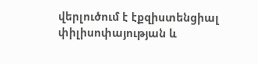վերլուծում է էքզիստենցիալ փիլիսոփայության և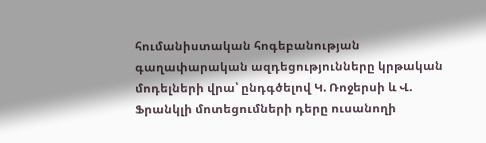հումանիստական հոգեբանության գաղափարական ազդեցությունները կրթական մոդելների վրա՝ ընդգծելով Կ. Ռոջերսի և Վ. Ֆրանկլի մոտեցումների դերը ուսանողի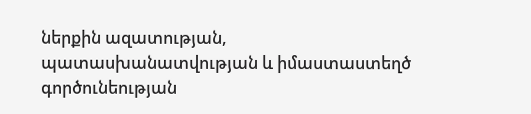ներքին ազատության, պատասխանատվության և իմաստաստեղծ գործունեության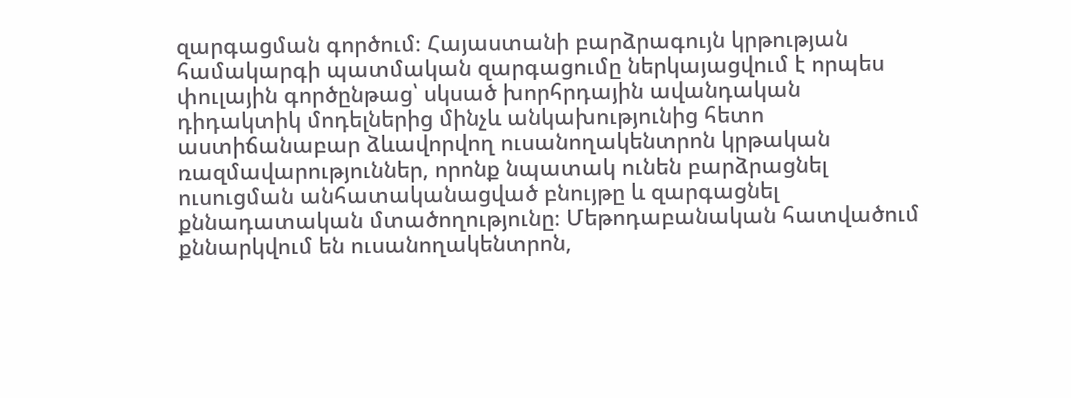զարգացման գործում։ Հայաստանի բարձրագույն կրթության համակարգի պատմական զարգացումը ներկայացվում է որպես փուլային գործընթաց՝ սկսած խորհրդային ավանդական դիդակտիկ մոդելներից մինչև անկախությունից հետո աստիճանաբար ձևավորվող ուսանողակենտրոն կրթական ռազմավարություններ, որոնք նպատակ ունեն բարձրացնել ուսուցման անհատականացված բնույթը և զարգացնել քննադատական մտածողությունը։ Մեթոդաբանական հատվածում քննարկվում են ուսանողակենտրոն,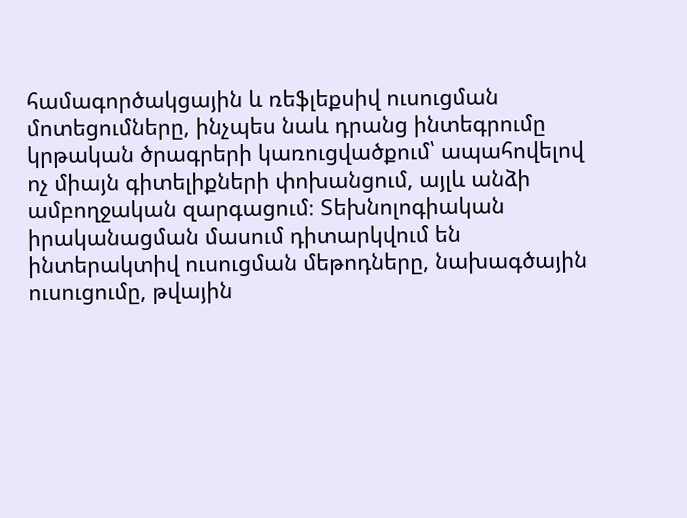համագործակցային և ռեֆլեքսիվ ուսուցման մոտեցումները, ինչպես նաև դրանց ինտեգրումը կրթական ծրագրերի կառուցվածքում՝ ապահովելով ոչ միայն գիտելիքների փոխանցում, այլև անձի ամբողջական զարգացում։ Տեխնոլոգիական իրականացման մասում դիտարկվում են ինտերակտիվ ուսուցման մեթոդները, նախագծային ուսուցումը, թվային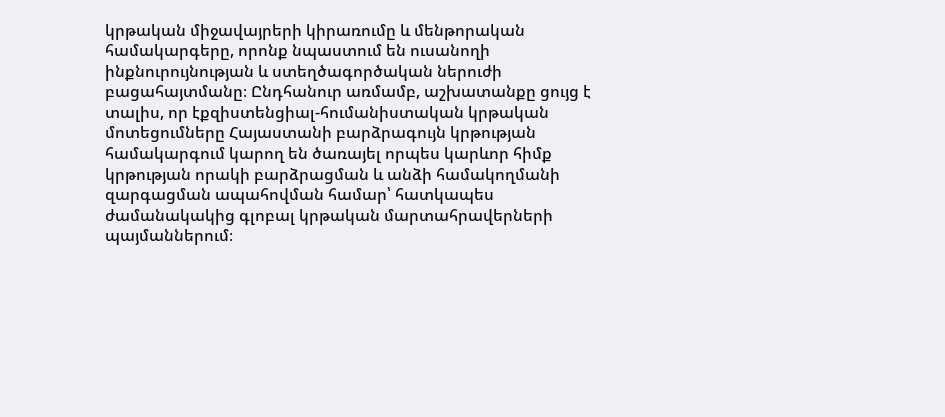կրթական միջավայրերի կիրառումը և մենթորական համակարգերը, որոնք նպաստում են ուսանողի ինքնուրույնության և ստեղծագործական ներուժի բացահայտմանը։ Ընդհանուր առմամբ, աշխատանքը ցույց է տալիս, որ էքզիստենցիալ-հումանիստական կրթական մոտեցումները Հայաստանի բարձրագույն կրթության համակարգում կարող են ծառայել որպես կարևոր հիմք կրթության որակի բարձրացման և անձի համակողմանի զարգացման ապահովման համար՝ հատկապես ժամանակակից գլոբալ կրթական մարտահրավերների պայմաններում։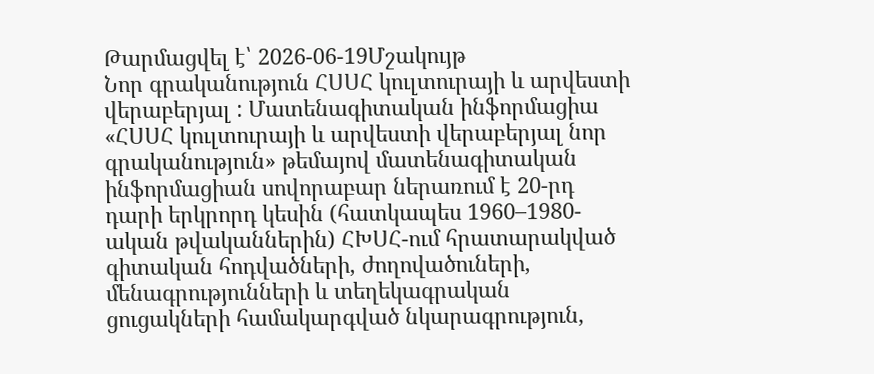Թարմացվել է՝ 2026-06-19Մշակույթ
Նոր գրականություն ՀՍՍՀ կուլտուրայի և արվեստի վերաբերյալ : Մատենագիտական ինֆորմացիա
«ՀՍՍՀ կուլտուրայի և արվեստի վերաբերյալ նոր գրականություն» թեմայով մատենագիտական ինֆորմացիան սովորաբար ներառում է 20-րդ դարի երկրորդ կեսին (հատկապես 1960–1980-ական թվականներին) ՀԽՍՀ-ում հրատարակված գիտական հոդվածների, ժողովածուների, մենագրությունների և տեղեկագրական ցուցակների համակարգված նկարագրություն,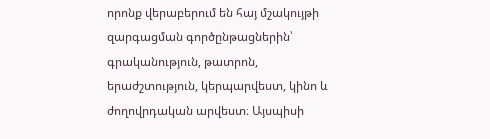որոնք վերաբերում են հայ մշակույթի զարգացման գործընթացներին՝ գրականություն, թատրոն, երաժշտություն, կերպարվեստ, կինո և ժողովրդական արվեստ։ Այսպիսի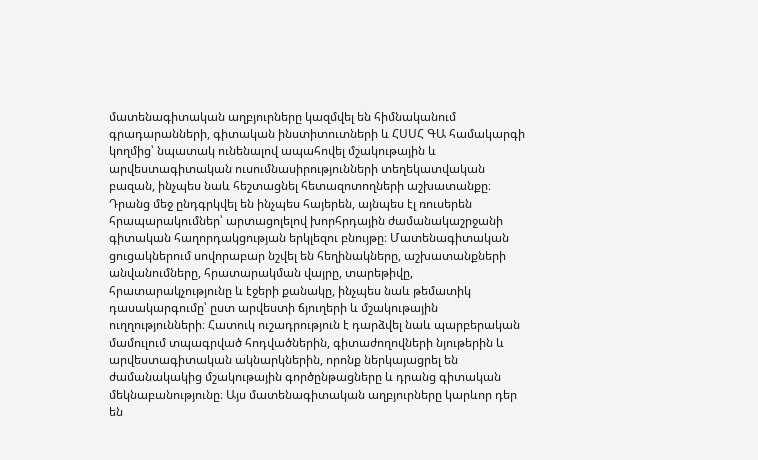մատենագիտական աղբյուրները կազմվել են հիմնականում գրադարանների, գիտական ինստիտուտների և ՀՍՍՀ ԳԱ համակարգի կողմից՝ նպատակ ունենալով ապահովել մշակութային և արվեստագիտական ուսումնասիրությունների տեղեկատվական բազան, ինչպես նաև հեշտացնել հետազոտողների աշխատանքը։ Դրանց մեջ ընդգրկվել են ինչպես հայերեն, այնպես էլ ռուսերեն հրապարակումներ՝ արտացոլելով խորհրդային ժամանակաշրջանի գիտական հաղորդակցության երկլեզու բնույթը։ Մատենագիտական ցուցակներում սովորաբար նշվել են հեղինակները, աշխատանքների անվանումները, հրատարակման վայրը, տարեթիվը, հրատարակչությունը և էջերի քանակը, ինչպես նաև թեմատիկ դասակարգումը՝ ըստ արվեստի ճյուղերի և մշակութային ուղղությունների։ Հատուկ ուշադրություն է դարձվել նաև պարբերական մամուլում տպագրված հոդվածներին, գիտաժողովների նյութերին և արվեստագիտական ակնարկներին, որոնք ներկայացրել են ժամանակակից մշակութային գործընթացները և դրանց գիտական մեկնաբանությունը։ Այս մատենագիտական աղբյուրները կարևոր դեր են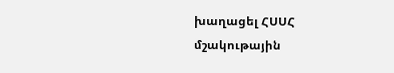խաղացել ՀՍՍՀ մշակութային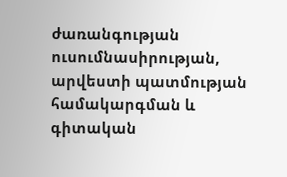ժառանգության ուսումնասիրության, արվեստի պատմության համակարգման և գիտական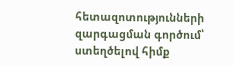հետազոտությունների զարգացման գործում՝ ստեղծելով հիմք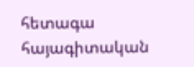հետագա հայագիտական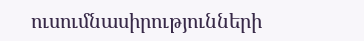ուսումնասիրությունների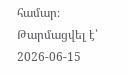համար։
Թարմացվել է՝ 2026-06-15